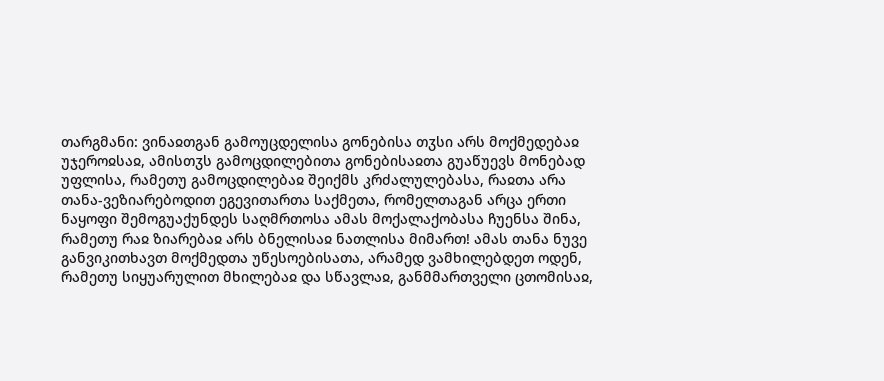თარგმანი: ვინაჲთგან გამოუცდელისა გონებისა თჳსი არს მოქმედებაჲ უჯეროჲსაჲ, ამისთჳს გამოცდილებითა გონებისაჲთა გუაწუევს მონებად უფლისა, რამეთუ გამოცდილებაჲ შეიქმს კრძალულებასა, რაჲთა არა თანა-ვეზიარებოდით ეგევითართა საქმეთა, რომელთაგან არცა ერთი ნაყოფი შემოგუაქუნდეს საღმრთოსა ამას მოქალაქობასა ჩუენსა შინა, რამეთუ რაჲ ზიარებაჲ არს ბნელისაჲ ნათლისა მიმართ! ამას თანა ნუვე განვიკითხავთ მოქმედთა უწესოებისათა, არამედ ვამხილებდეთ ოდენ, რამეთუ სიყუარულით მხილებაჲ და სწავლაჲ, განმმართველი ცთომისაჲ,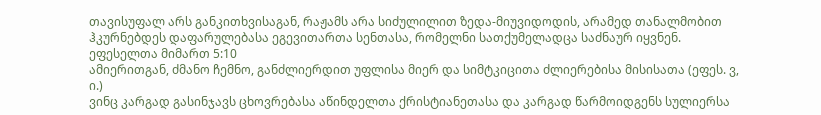თავისუფალ არს განკითხვისაგან, რაჟამს არა სიძულილით ზედა-მიუვიდოდის, არამედ თანალმობით ჰკურნებდეს დაფარულებასა ეგევითართა სენთასა, რომელნი სათქუმელადცა საძნაურ იყვნენ.
ეფესელთა მიმართ 5:10
ამიერითგან, ძმანო ჩემნო, განძლიერდით უფლისა მიერ და სიმტკიცითა ძლიერებისა მისისათა (ეფეს. ვ, ი.)
ვინც კარგად გასინჯავს ცხოვრებასა აწინდელთა ქრისტიანეთასა და კარგად წარმოიდგენს სულიერსა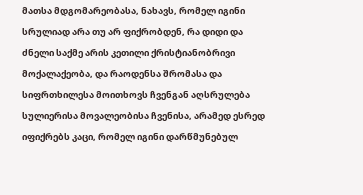მათსა მდგომარეობასა, ნახავს, რომელ იგინი სრულიად არა თუ არ ფიქრობდენ, რა დიდი და ძნელი საქმე არის კეთილი ქრისტიანობრივი მოქალაქეობა, და რაოდენსა შრომასა და სიფრთხილესა მოითხოვს ჩვენგან აღსრულება სულიერისა მოვალეობისა ჩვენისა, არამედ ესრედ იფიქრებს კაცი, რომელ იგინი დარწმუნებულ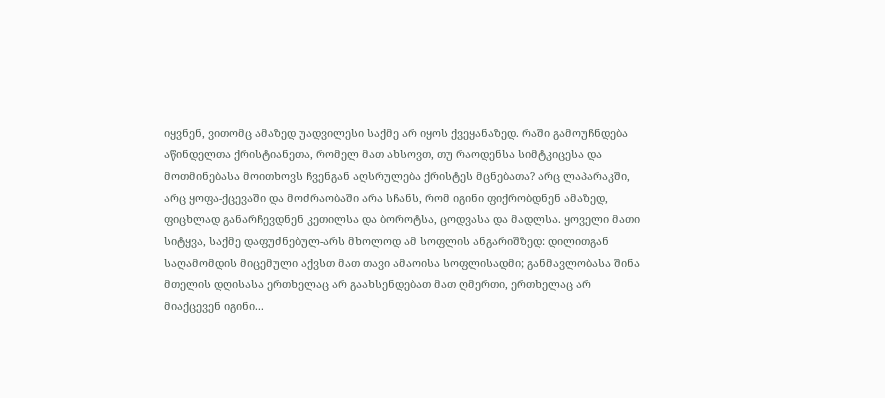იყვნენ, ვითომც ამაზედ უადვილესი საქმე არ იყოს ქვეყანაზედ. რაში გამოუჩნდება აწინდელთა ქრისტიანეთა, რომელ მათ ახსოვთ, თუ რაოდენსა სიმტკიცესა და მოთმინებასა მოითხოვს ჩვენგან აღსრულება ქრისტეს მცნებათა? არც ლაპარაკში, არც ყოფა-ქცევაში და მოძრაობაში არა სჩანს, რომ იგინი ფიქრობდნენ ამაზედ, ფიცხლად განარჩევდნენ კეთილსა და ბოროტსა, ცოდვასა და მადლსა. ყოველი მათი სიტყვა, საქმე დაფუძნებულ-არს მხოლოდ ამ სოფლის ანგარიშზედ: დილითგან საღამომდის მიცემული აქვსთ მათ თავი ამაოისა სოფლისადმი; განმავლობასა შინა მთელის დღისასა ერთხელაც არ გაახსენდებათ მათ ღმერთი, ერთხელაც არ მიაქცევენ იგინი...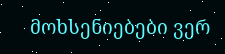მოხსენიებები ვერ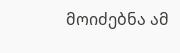მოიძებნა ამ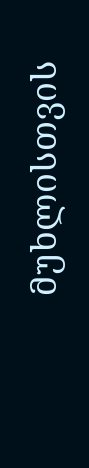მუხლისთვის